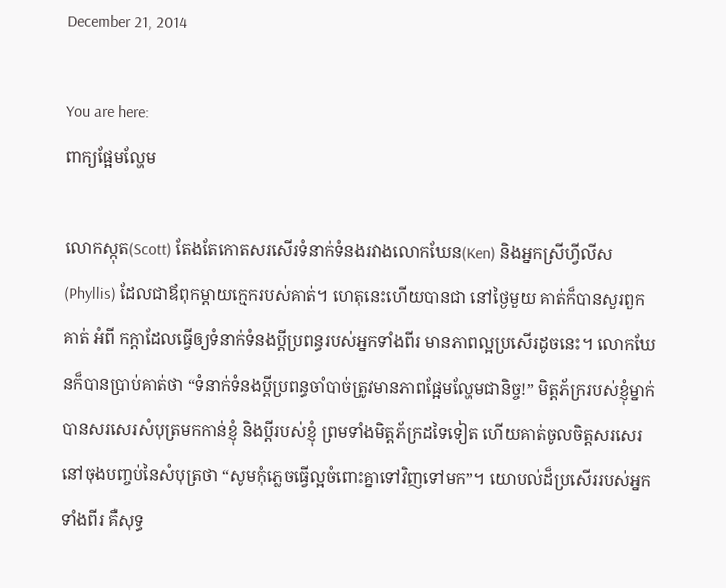December 21, 2014

You are here:
ពាក្យផ្អែមល្ហែម

លោកស្កុត(Scott) តែងតែកោតសរសើរទំនាក់ទំនងរវាងលោកឃែន(Ken) និងអ្នកស្រីហ្វីលីស(Phyllis) ដែលជាឪពុកម្តាយក្មេករបស់គាត់។ ហេតុនេះហើយបានជា នៅថ្ងៃមួយ គាត់ក៏បានសួរពួកគាត់ អំពី កក្តាដែលធ្វើឲ្យទំនាក់ទំនងប្តីប្រពន្ធរបស់អ្នកទាំងពីរ មានភាពល្អប្រសើរដូចនេះ។ លោកឃែនក៏បានប្រាប់គាត់ថា “ទំនាក់ទំនងប្តីប្រពន្ធចាំបាច់ត្រូវមានភាពផ្អែមល្ហែមជានិច្ច!” មិត្តភ័ក្ររបស់ខ្ញុំម្នាក់ បានសរសេរសំបុត្រមកកាន់ខ្ញុំ និងប្តីរបស់ខ្ញុំ ព្រមទាំងមិត្តភ័ក្រដទៃទៀត ហើយគាត់ចូលចិត្តសរសេរនៅចុងបញ្ចប់នៃសំបុត្រថា “សូមកុំភ្លេចធ្វើល្អចំពោះគ្នាទៅវិញទៅមក”។ យោបល់ដ៏ប្រសើររបស់អ្នកទាំងពីរ គឺសុទ្ធ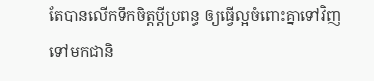តែបានលើកទឹកចិត្តប្តីប្រពន្ធ ឲ្យធ្វើល្អចំពោះគ្នាទៅវិញទៅមកជានិ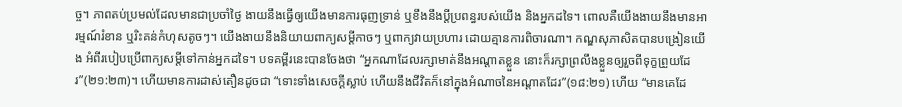ច្ច។ ភាពតប់ប្រមល់ដែលមានជាប្រចាំថ្ងៃ ងាយនឹងធ្វើឲ្យយើងមានការធុញទ្រាន់ ឬខឹងនឹងប្តីប្រពន្ធរបស់យើង និងអ្នកដទៃ។ ពោលគឺយើងងាយនឹងមានអារម្មណ៍រំខាន ឬរិះគន់កំហុសតូចៗ។ យើងងាយនឹងនិយាយពាក្យសម្តីកាចៗ ឬពាក្យវាយប្រហារ ដោយគ្មានការពិចារណា។ កណ្ឌសុភាសិតបានបង្រៀនយើង អំពីរបៀបប្រើពាក្យសម្តីទៅកាន់អ្នកដទៃ។ បទគម្ពីរនេះបានចែងថា “អ្នកណាដែលរក្សាមាត់នឹងអណ្តាតខ្លួន នោះក៏រក្សាព្រលឹងខ្លួនឲ្យរួចពីទុក្ខព្រួយដែរ”(២១:២៣)។ ហើយមានការដាស់តឿនដូចជា “ទោះទាំងសេចក្តីស្លាប់ ហើយនឹងជីវិតក៏នៅក្នុងអំណាចនៃអណ្តាតដែរ”(១៨:២១) ហើយ “មានគេដែ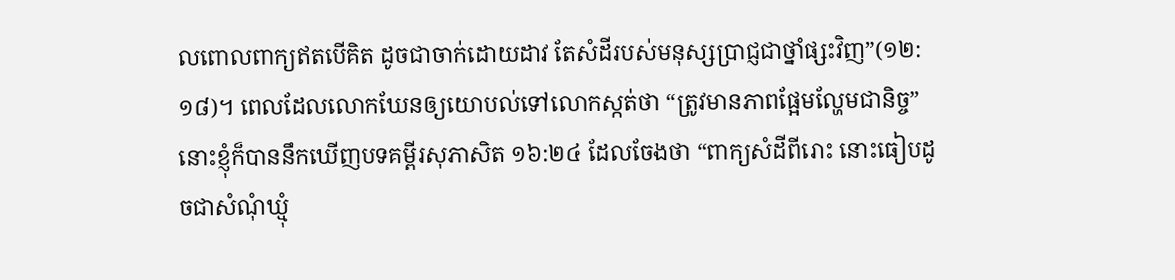លពោលពាក្យឥតបើគិត ដូចជាចាក់ដោយដាវ តែសំដីរបស់មនុស្សប្រាជ្ញជាថ្នាំផ្សះវិញ”(១២:១៨)។ ពេលដែលលោកឃែនឲ្យយោបល់ទៅលោកស្កត់ថា “ត្រូវមានភាពផ្អែមល្ហែមជានិច្ច” នោះខ្ញុំក៏បាននឹកឃើញបទគម្ពីរសុភាសិត ១៦:២៤ ដែលចែងថា “ពាក្យសំដីពីរោះ នោះធៀបដូចជាសំណុំឃ្មុំ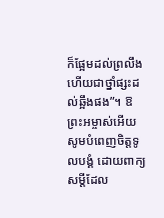ក៏ផ្អែមដល់ព្រលឹង ហើយជាថ្នាំផ្សះដល់ឆ្អឹងផង”។ ឱព្រះអម្ចាស់អើយ សូមបំពេញចិត្តទូលបង្គំ ដោយពាក្យសម្តីដែល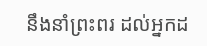នឹងនាំព្រះពរ ដល់អ្នកដ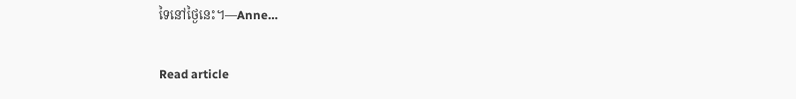ទៃនៅថ្ងៃនេះ។—Anne…

Read article